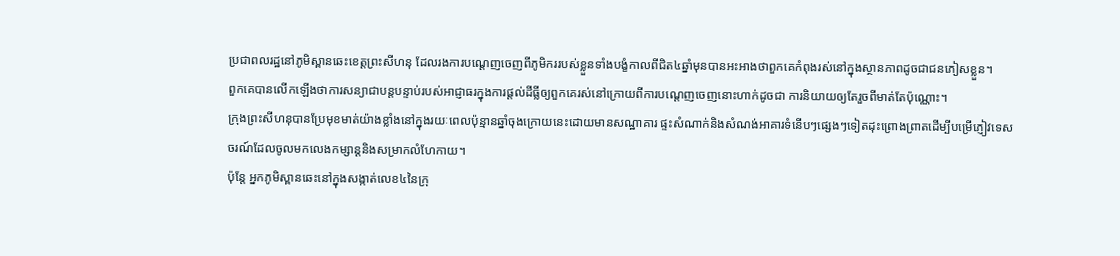ប្រជាពលរដ្ឋនៅភូមិស្ពានឆេះខេត្តព្រះសីហនុ ដែលរងការបណ្តេញចេញពីភូមិកររបស់ខ្លួនទាំងបង្ខំកាលពីជិត៤ឆ្នាំមុនបានអះអាងថាពួកគេកំពុងរស់នៅក្នុងស្ថានភាពដូចជាជនភៀសខ្លួន។
ពួកគេបានលើកឡើងថាការសន្យាជាបន្តបន្ទាប់របស់អាជ្ញាធរក្នុងការផ្តល់ដីធ្លីឲ្យពួកគេរស់នៅក្រោយពីការបណ្តេញចេញនោះហាក់ដូចជា ការនិយាយឲ្យតែរួចពីមាត់តែប៉ុណ្ណោះ។
ក្រុងព្រះសីហនុបានប្រែមុខមាត់យ៉ាងខ្លាំងនៅក្នុងរយៈពេលប៉ុន្មានឆ្នាំចុងក្រោយនេះដោយមានសណ្ឋាគារ ផ្ទះសំណាក់និងសំណង់អាគារទំនើបៗផ្សេងៗទៀតដុះព្រោងព្រាតដើម្បីបម្រើភ្ញៀវទេសចរណ៍ដែលចូលមកលេងកម្សាន្តនិងសម្រាកលំហែកាយ។
ប៉ុន្តែ អ្នកភូមិស្ពានឆេះនៅក្នុងសង្កាត់លេខ៤នៃក្រុ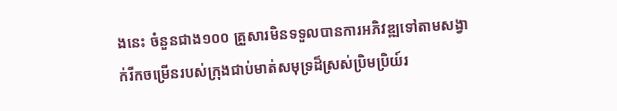ងនេះ ចំនួនជាង១០០ គ្រួសារមិនទទួលបានការអភិវឌ្ឍទៅតាមសង្វាក់រីកចម្រើនរបស់ក្រុងជាប់មាត់សមុទ្រដ៏ស្រស់ប្រិមប្រិយ៍រ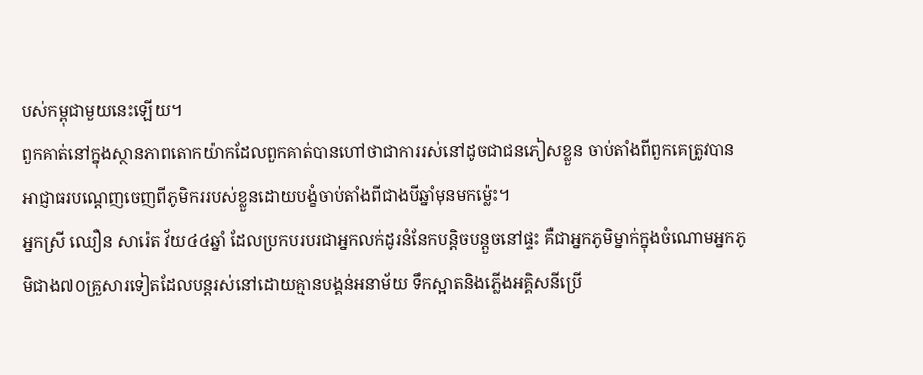បស់កម្ពុជាមួយនេះឡើយ។
ពួកគាត់នៅក្នុងស្ថានភាពតោកយ៉ាកដែលពួកគាត់បានហៅថាជាការរស់នៅដូចជាជនភៀសខ្លួន ចាប់តាំងពីពួកគេត្រូវបានអាជ្ញាធរបណ្តេញចេញពីភូមិកររបស់ខ្លួនដោយបង្ខំចាប់តាំងពីជាងបីឆ្នាំមុនមកម្ល៉េះ។
អ្នកស្រី ឈឿន សារ៉េត វ័យ៤៤ឆ្នាំ ដែលប្រកបរបរជាអ្នកលក់ដូរនំនែកបន្តិចបន្តួចនៅផ្ទះ គឺជាអ្នកភូមិម្នាក់ក្នុងចំណោមអ្នកភូមិជាង៧០គ្រួសារទៀតដែលបន្តរស់នៅដោយគ្មានបង្គន់អនាម័យ ទឹកស្អាតនិងភ្លើងអគ្គិសនីប្រើ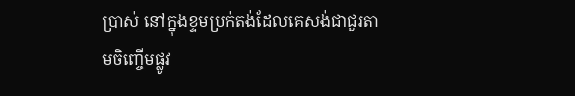ប្រាស់ នៅក្នុងខ្ទមប្រក់តង់ដែលគេសង់ជាជួរតាមចិញ្ចើមផ្លូវ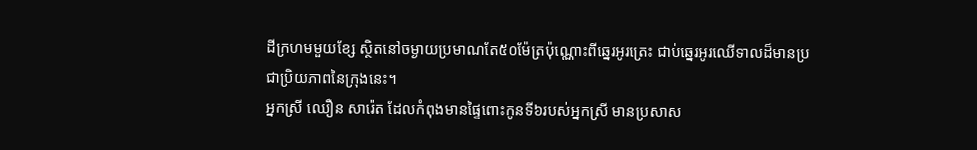ដីក្រហមមួយខ្សែ ស្ថិតនៅចម្ងាយប្រមាណតែ៥០ម៉ែត្រប៉ុណ្ណោះពីឆ្នេរអូរត្រេះ ជាប់ឆ្នេរអូរឈើទាលដ៏មានប្រជាប្រិយភាពនៃក្រុងនេះ។
អ្នកស្រី ឈឿន សារ៉េត ដែលកំពុងមានផ្ទៃពោះកូនទី៦របស់អ្នកស្រី មានប្រសាស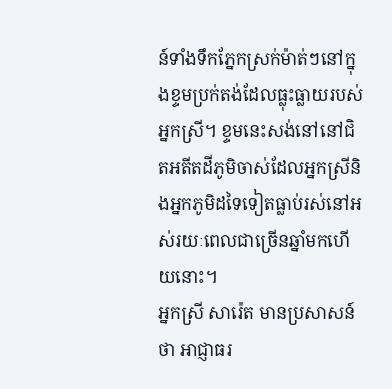ន៍ទាំងទឹកភ្នែកស្រក់ម៉ាត់ៗនៅក្នុងខ្ទមប្រក់តង់ដែលធ្លុះធ្លាយរបស់អ្នកស្រី។ ខ្ទមនេះសង់នៅនៅជិតអតីតដីភូមិចាស់ដែលអ្នកស្រីនិងអ្នកភូមិដទៃទៀតធ្លាប់រស់នៅអស់រយៈពេលជាច្រើនឆ្នាំមកហើយនោះ។
អ្នកស្រី សារ៉េត មានប្រសាសន៍ថា អាជ្ញាធរ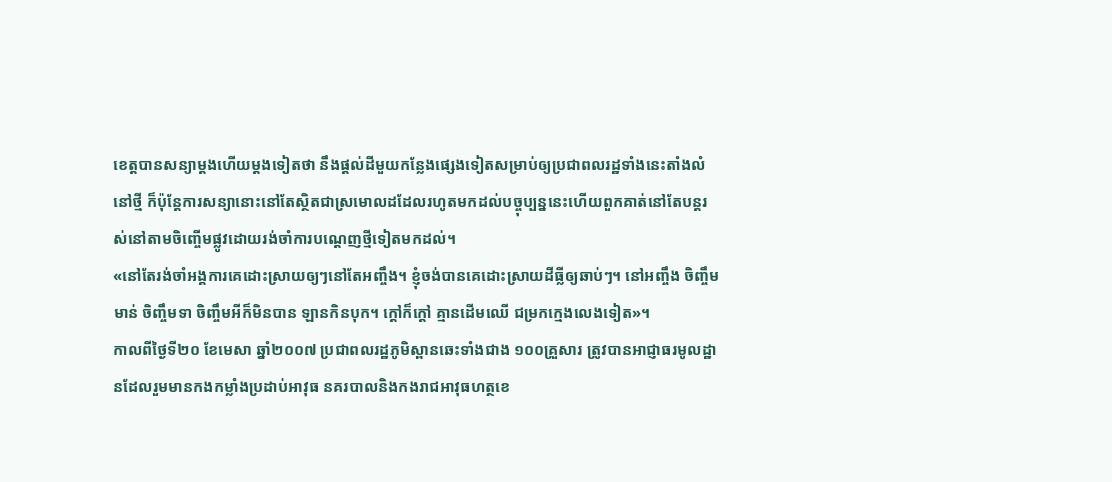ខេត្តបានសន្យាម្តងហើយម្តងទៀតថា នឹងផ្ដល់ដីមួយកន្លែងផ្សេងទៀតសម្រាប់ឲ្យប្រជាពលរដ្ឋទាំងនេះតាំងលំនៅថ្មី ក៏ប៉ុន្ដែការសន្យានោះនៅតែស្ថិតជាស្រមោលដដែលរហូតមកដល់បច្ចុប្បន្ននេះហើយពួកគាត់នៅតែបន្ដរស់នៅតាមចិញ្ចើមផ្លូវដោយរង់ចាំការបណ្ដេញថ្មីទៀតមកដល់។
«នៅតែរង់ចាំអង្គការគេដោះស្រាយឲ្យៗនៅតែអញ្ចឹង។ ខ្ញុំចង់បានគេដោះស្រាយដីធ្លីឲ្យឆាប់ៗ។ នៅអញ្ចឹង ចិញ្ចឹមមាន់ ចិញ្ចឹមទា ចិញ្ចឹមអីក៏មិនបាន ឡានកិនបុក។ ក្តៅក៏ក្តៅ គ្មានដើមឈើ ជម្រកក្មេងលេងទៀត»។
កាលពីថ្ងៃទី២០ ខែមេសា ឆ្នាំ២០០៧ ប្រជាពលរដ្ឋភូមិស្ពានឆេះទាំងជាង ១០០គ្រួសារ ត្រូវបានអាជ្ញាធរមូលដ្ឋានដែលរួមមានកងកម្លាំងប្រដាប់អាវុធ នគរបាលនិងកងរាជអាវុធហត្ថខេ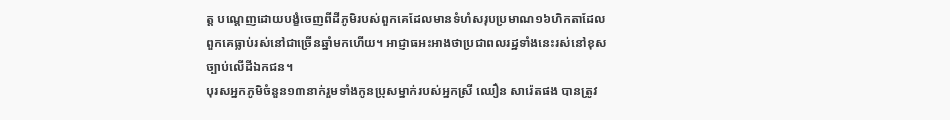ត្ត បណ្តេញដោយបង្ខំចេញពីដីភូមិរបស់ពួកគេដែលមានទំហំសរុបប្រមាណ១៦ហិកតាដែលពួកគេធ្លាប់រស់នៅជាច្រើនឆ្នាំមកហើយ។ អាជ្ញាធអះអាងថាប្រជាពលរដ្ឋទាំងនេះរស់នៅខុសច្បាប់លើដីឯកជន។
បុរសអ្នកភូមិចំនួន១៣នាក់រួមទាំងកូនប្រុសម្នាក់របស់អ្នកស្រី ឈឿន សារ៉េតផង បានត្រូវ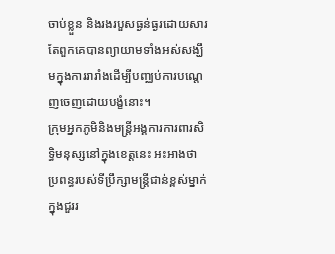ចាប់ខ្លួន និងរងរបួសធ្ងន់ធ្ងរដោយសារតែពួកគេបានព្យាយាមទាំងអស់សង្ឃឹមក្នុងការរារាំងដើម្បីបញ្ឈប់ការបណ្តេញចេញដោយបង្ខំនោះ។
ក្រុមអ្នកភូមិនិងមន្ត្រីអង្គការការពារសិទ្ធិមនុស្សនៅក្នុងខេត្តនេះ អះអាងថា ប្រពន្ធរបស់ទីប្រឹក្សាមន្ត្រីជាន់ខ្ពស់ម្នាក់ក្នុងជួររ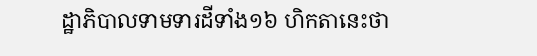ដ្ឋាភិបាលទាមទារដីទាំង១៦ ហិកតានេះថា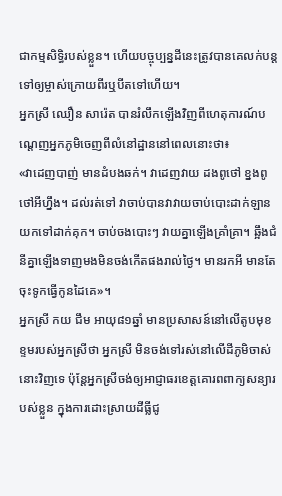ជាកម្មសិទ្ធិរបស់ខ្លួន។ ហើយបច្ចុប្បន្នដីនេះត្រូវបានគេលក់បន្តទៅឲ្យម្ចាស់ក្រោយពីរឬបីតទៅហើយ។
អ្នកស្រី ឈឿន សារ៉េត បានរំលឹកឡើងវិញពីហេតុការណ៍បណ្តេញអ្នកភូមិចេញពីលំនៅដ្ឋាននៅពេលនោះថា៖
«វាដេញបាញ់ មានដំបងឆក់។ វាដេញវាយ ដងពូថៅ ខ្នងពូថៅអីហ្នឹង។ ដល់រត់ទៅ វាចាប់បានវាវាយចាប់បោះដាក់ឡាន យកទៅដាក់គុក។ ចាប់ចងបោះៗ វាយគ្នាឡើងគ្រាំគ្រា។ ឆ្អឹងជំនីគ្នាឡើងទាញមងមិនចង់កើតផងរាល់ថ្ងៃ។ មានរកអី មានតែចុះទូកធ្វើកូនដៃគេ»។
អ្នកស្រី កយ ជឹម អាយុ៨១ឆ្នាំ មានប្រសាសន៍នៅលើតូបមុខខ្ទមរបស់អ្នកស្រីថា អ្នកស្រី មិនចង់ទៅរស់នៅលើដីភូមិចាស់នោះវិញទេ ប៉ុន្តែអ្នកស្រីចង់ឲ្យអាជ្ញាធរខេត្តគោរពពាក្យសន្យារបស់ខ្លួន ក្នុងការដោះស្រាយដីធ្លីជូ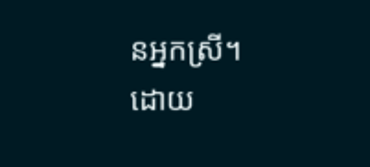នអ្នកស្រី។
ដោយ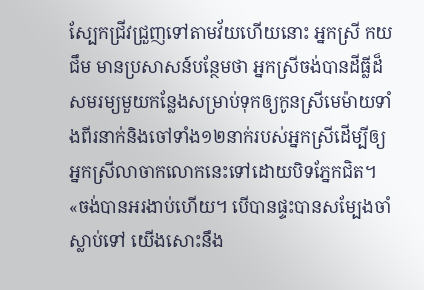ស្បែកជ្រីវជ្រួញទៅតាមវ័យហើយនោះ អ្នកស្រី កយ ជឹម មានប្រសាសន៍បន្ថែមថា អ្នកស្រីចង់បានដីធ្លីដ៏សមរម្យមួយកន្លែងសម្រាប់ទុកឲ្យកូនស្រីមេម៉ាយទាំងពីរនាក់និងចៅទាំង១២នាក់របស់អ្នកស្រីដើម្បីឲ្យអ្នកស្រីលាចាកលោកនេះទៅដោយបិទភ្នែកជិត។
«ចង់បានអរងាប់ហើយ។ បើបានផ្ទះបានសម្បែងចាំស្លាប់ទៅ យើងសោះនឹង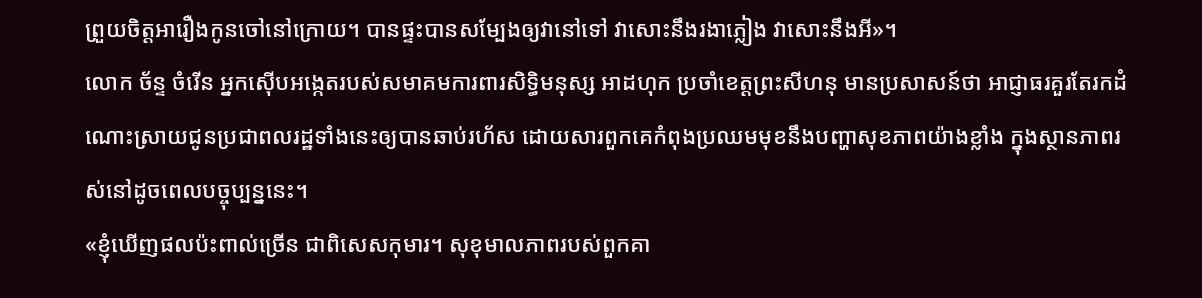ព្រួយចិត្តអារឿងកូនចៅនៅក្រោយ។ បានផ្ទះបានសម្បែងឲ្យវានៅទៅ វាសោះនឹងរងាភ្លៀង វាសោះនឹងអី»។
លោក ច័ន្ទ ចំរើន អ្នកស៊ើបអង្កេតរបស់សមាគមការពារសិទ្ធិមនុស្ស អាដហុក ប្រចាំខេត្តព្រះសីហនុ មានប្រសាសន៍ថា អាជ្ញាធរគួរតែរកដំណោះស្រាយជូនប្រជាពលរដ្ឋទាំងនេះឲ្យបានឆាប់រហ័ស ដោយសារពួកគេកំពុងប្រឈមមុខនឹងបញ្ហាសុខភាពយ៉ាងខ្លាំង ក្នុងស្ថានភាពរស់នៅដូចពេលបច្ចុប្បន្ននេះ។
«ខ្ញុំឃើញផលប៉ះពាល់ច្រើន ជាពិសេសកុមារ។ សុខុមាលភាពរបស់ពួកគា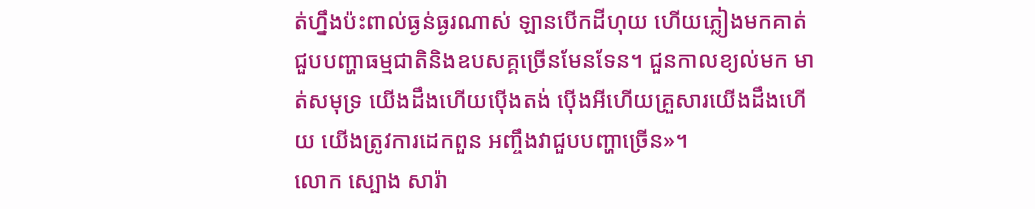ត់ហ្នឹងប៉ះពាល់ធ្ងន់ធ្ងរណាស់ ឡានបើកដីហុយ ហើយភ្លៀងមកគាត់ជួបបញ្ហាធម្មជាតិនិងឧបសគ្គច្រើនមែនទែន។ ជួនកាលខ្យល់មក មាត់សមុទ្រ យើងដឹងហើយប៉ើងតង់ ប៉ើងអីហើយគ្រួសារយើងដឹងហើយ យើងត្រូវការដេកពួន អញ្ចឹងវាជួបបញ្ហាច្រើន»។
លោក ស្បោង សារ៉ា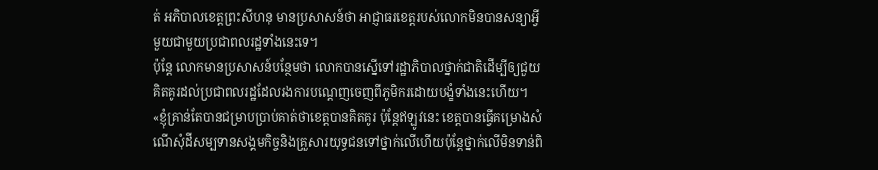ត់ អភិបាលខេត្តព្រះសីហនុ មានប្រសាសន៍ថា អាជ្ញាធរខេត្តរបស់លោកមិនបានសន្យាអ្វីមួយជាមួយប្រជាពលរដ្ឋទាំងនេះទេ។
ប៉ុន្តែ លោកមានប្រសាសន៍បន្ថែមថា លោកបានស្នើទៅរដ្ឋាភិបាលថ្នាក់ជាតិដើម្បីឲ្យជួយគិតគូរដល់ប្រជាពលរដ្ឋដែលរងការបណ្តេញចេញពីភូមិករដោយបង្ខំទាំងនេះហើយ។
«ខ្ញុំគ្រាន់តែបានជម្រាបប្រាប់គាត់ថាខេត្តបានគិតគូរ ប៉ុន្តែឥឡូវនេះ ខេត្តបានធ្វើគម្រោងសំណើសុំដីសម្បទានសង្គមកិច្ចនិងគ្រួសារយុទ្ធជនទៅថ្នាក់លើហើយប៉ុន្តែថ្នាក់លើមិនទាន់ពិ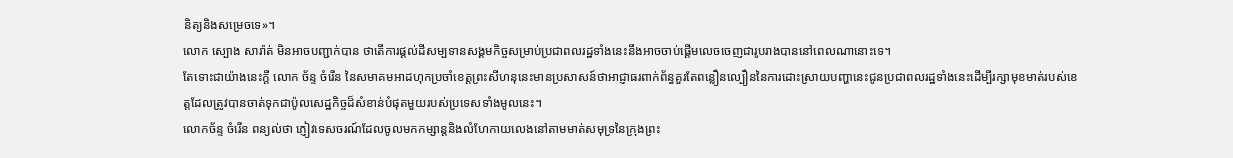និត្យនិងសម្រេចទេ»។
លោក ស្បោង សារ៉ាត់ មិនអាចបញ្ជាក់បាន ថាតើការផ្តល់ដីសម្បទានសង្គមកិច្ចសម្រាប់ប្រជាពលរដ្ឋទាំងនេះនឹងអាចចាប់ផ្តើមលេចចេញជារូបរាងបាននៅពេលណានោះទេ។
តែទោះជាយ៉ាងនេះក្តី លោក ច័ន្ទ ចំរើន នៃសមាគមអាដហុកប្រចាំខេត្តព្រះសីហនុនេះមានប្រសាសន៍ថាអាជ្ញាធរពាក់ព័ន្ធគួរតែពន្លឿនល្បឿននៃការដោះស្រាយបញ្ហានេះជូនប្រជាពលរដ្ឋទាំងនេះដើម្បីរក្សាមុខមាត់របស់ខេត្តដែលត្រូវបានចាត់ទុកជាប៉ូលសេដ្ឋកិច្ចដ៏សំខាន់បំផុតមួយរបស់ប្រទេសទាំងមូលនេះ។
លោកច័ន្ទ ចំរើន ពន្យល់ថា ភ្ញៀវទេសចរណ៍ដែលចូលមកកម្សាន្តនិងលំហែកាយលេងនៅតាមមាត់សមុទ្រនៃក្រុងព្រះ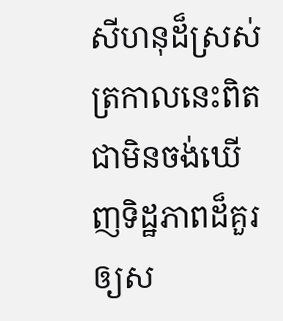សីហនុដ៏ស្រស់ត្រកាលនេះពិតជាមិនចង់ឃើញទិដ្ឋភាពដ៏គួរឲ្យស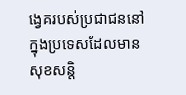ង្វេគរបស់ប្រជាជននៅក្នុងប្រទេសដែលមានសុខសន្តិ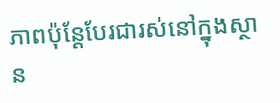ភាពប៉ុន្តែបែរជារស់នៅក្នុងស្ថាន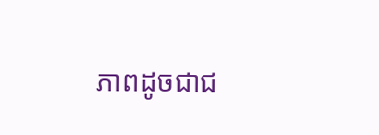ភាពដូចជាជ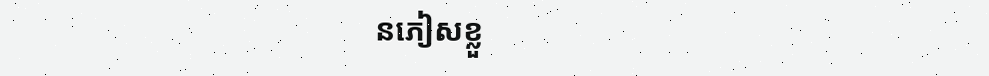នភៀសខ្លួ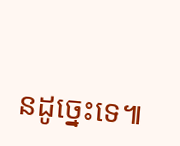នដូច្នេះទេ៕